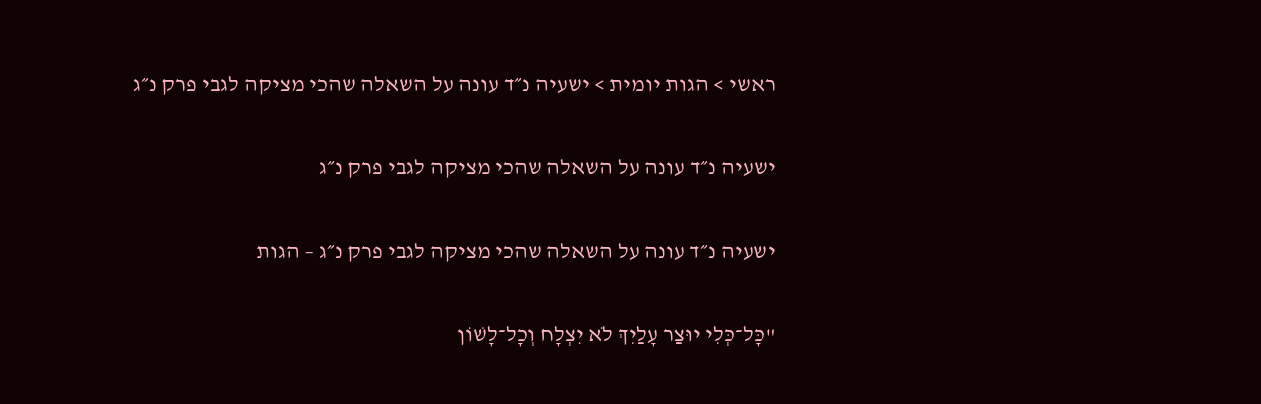ראשי > הגות יומית > ישעיה נ״ד עונה על השאלה שהכי מציקה לגבי פרק נ״ג

ישעיה נ״ד עונה על השאלה שהכי מציקה לגבי פרק נ״ג

ישעיה נ״ד עונה על השאלה שהכי מציקה לגבי פרק נ״ג – הגות

"כָּל־כְּלִי יוּצַר עָלַיִךְ לֹא יִצְלָח וְכָל־לָשׁוֹן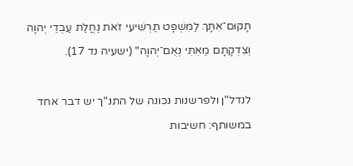תָּקוּם־אִתָּךְ לַמִּשְׁפָּט תַּרְשִׁיעִי זֹאת נַחֲלַת עַבְדֵי יְהוָה וְצִדְקָתָם מֵאִתִּי נְאֻם־יְהוָה" (ישעיה נד 17).

לנדל"ן ולפרשנות נכונה של התנ"ך יש דבר אחד במשותף: חשיבות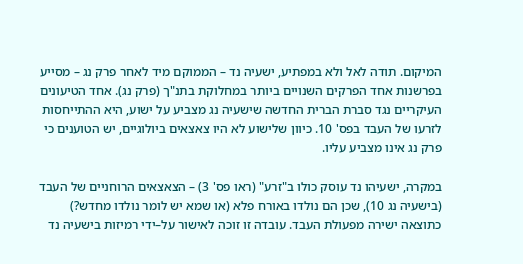המיקום. תודה לאל ולא במפתיע, ישעיה נד – הממוקם מיד לאחר פרק נג – מסייע בפרשנות אחד הפרקים השנויים ביותר במחלוקת בתנ"ך (פרק נג). אחד הטיעונים העיקריים נגד סברת הברית החדשה שישעיה נג מצביע על ישוע, היא ההתייחסות לזרעו של העבד בפס' 10. כיוון שלישוע לא היו צאצאים ביולוגיים, יש הטוענים כי פרק נג אינו מצביע עליו.

במקרה, ישעיהו נד עוסק כולו ב"זרע" (ראו פס' 3) – הצאצאים הרוחניים של העבד (בישעיה נג 10), שכן הם נולדו באורח פלא (או שמא יש לומר נולדו מחדש?) כתוצאה ישירה מפעולת העבד. עובדה זו זוכה לאישור על–ידי רמיזות בישעיה נד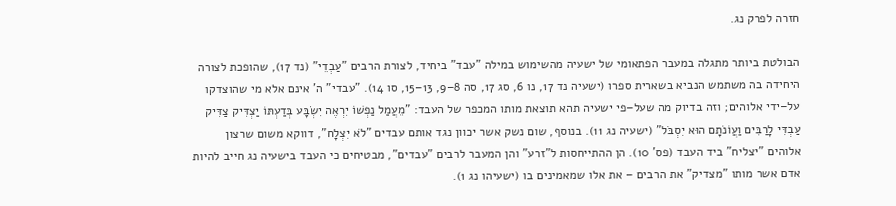חזרה לפרק נג.

הבולטת ביותר מתגלה במעבר הפתאומי של ישעיה מהשימוש במילה "עבד" ביחיד, לצורת הרבים "עַבְדֵי" (נד 17), שהופכת לצורה היחידה בה משתמש הנביא בשארית ספרו (ישעיה נד 17, נו 6, סג 17, סה 8–9, 13–15, סו 14). "עבדי" ה' אינם אלא מי שהוצדקו על–ידי אלוהים; וזה בדיוק מה שעל–פי ישעיה תהא תוצאת מותו המכפר של העבד: "מֵעֲמַל נַפְשׁוֹ יִרְאֶה יִשְׂבָּע בְּדַעְתּוֹ יַצְדִּיק צַדִּיק עַבְדִּי לָרַבִּים וַעֲוֹנֹתָם הוּא יִסְבֹּל" (ישעיה נג 11). בנוסף, שום נשק אשר יכוון נגד אותם עבדים "לֹא יִצְלָח", דווקא משום שרצון אלוהים "יצליח" ביד העבד (פס' 10). הן ההתייחסות ל"זרע" והן המעבר לרבים "עבדים", מבטיחים כי העבד בישעיה נג חייב להיות אדם אשר מותו "מצדיק" את הרבים – את אלו שמאמינים בו (ישעיהו נג 1).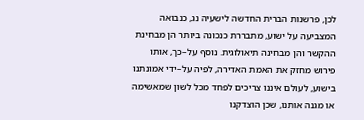לכן, פרשנות הברית החדשה לישעיה נג, כנבואה המצביעה על ישוע, מתבררת כנכונה ביותר הן מבחינת ההקשר והן מבחינה תיאולוגית. נוסף על–כך, אותו פירוש מחזק את האמת האדירה, לפיה על–ידי אמונתנו בישוע, לעולם איננו צריכים לפחד מכל לשון שמאשימה או מגנה אותנו, שכן הוצדקנו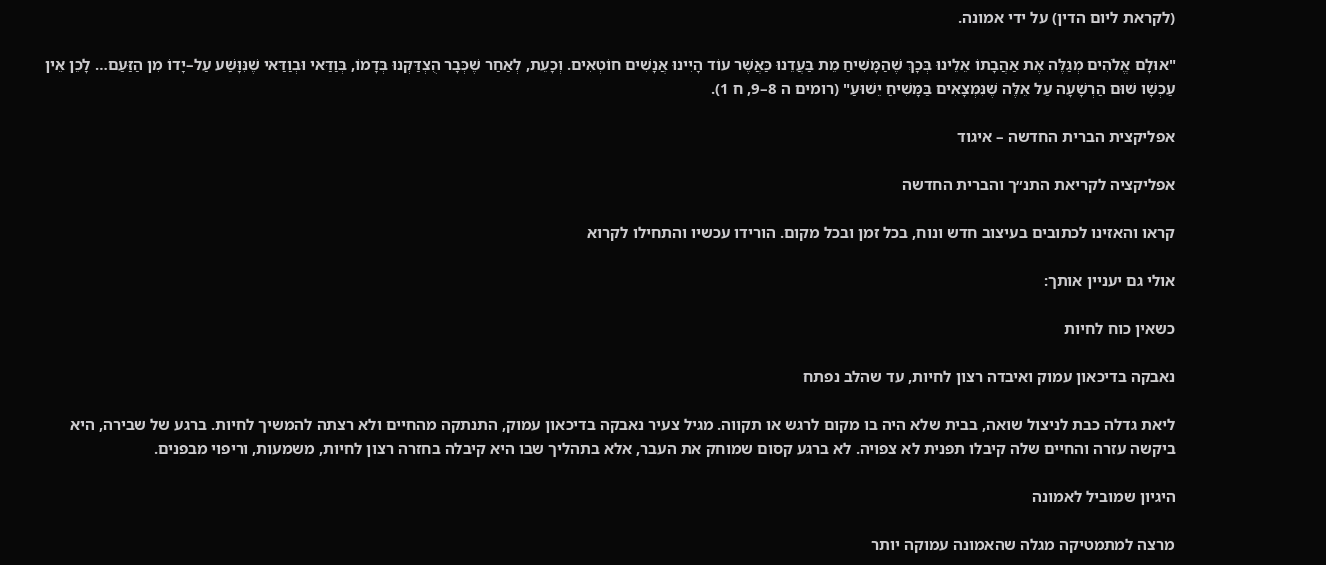(לקראת ליום הדין) על ידי אמונה.

"אוּלָם אֱלֹהִים מְגַלֶּה אֶת אַהֲבָתוֹ אֵלֵינוּ בְּכָךְ שֶׁהַמָּשִׁיחַ מֵת בַּעֲדֵנוּ כַּאֲשֶׁר עוֹד הָיִינוּ אֲנָשִׁים חוֹטְאִים. וְכָעֵת, לְאַחַר שֶׁכְּבָר הֻצְדַּקְנוּ בְּדָמוֹ, בְּוַדַּאי וּבְוַדַּאי שֶׁנִּוָּשַׁע עַל–יָדוֹ מִן הַזַּעַם… לָכֵן אֵין עַכְשָׁו שׁוּם הַרְשָׁעָה עַל אֵלֶּה שֶׁנִּמְצָאִים בַּמָּשִׁיחַ יֵשׁוּעַ" (רומים ה 8–9, ח 1).

אפליקצית הברית החדשה – איגוד

אפליקציה לקריאת התנ״ך והברית החדשה

קראו והאזינו לכתובים בעיצוב חדש ונוח, בכל זמן ובכל מקום. הורידו עכשיו והתחילו לקרוא

אולי גם יעניין אותך:

כשאין כוח לחיות

נאבקה בדיכאון עמוק ואיבדה רצון לחיות, עד שהלב נפתח

ליאת גדלה כבת לניצול שואה, בבית שלא היה בו מקום לרגש או תקווה. מגיל צעיר נאבקה בדיכאון עמוק, התנתקה מהחיים ולא רצתה להמשיך לחיות. ברגע של שבירה, היא ביקשה עזרה והחיים שלה קיבלו תפנית לא צפויה. לא ברגע קסום שמוחק את העבר, אלא בתהליך שבו היא קיבלה בחזרה רצון לחיות, משמעות, וריפוי מבפנים.

היגיון שמוביל לאמונה

מרצה למתמטיקה מגלה שהאמונה עמוקה יותר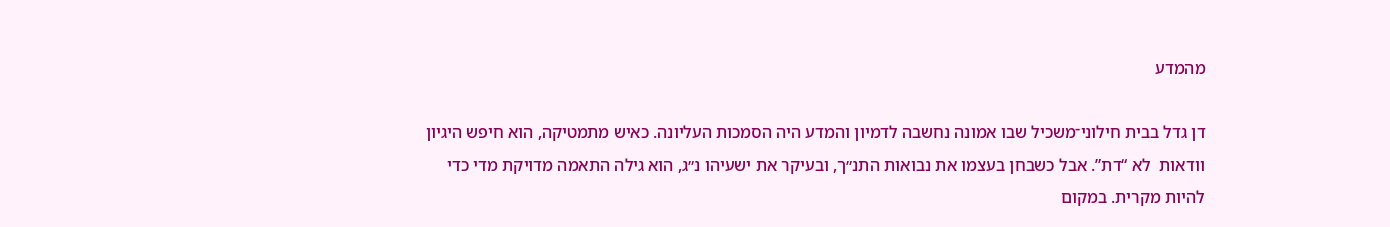מהמדע

דן גדל בבית חילוני־משכיל שבו אמונה נחשבה לדמיון והמדע היה הסמכות העליונה. כאיש מתמטיקה, הוא חיפש היגיון וודאות  לא “דת”. אבל כשבחן בעצמו את נבואות התנ״ך, ובעיקר את ישעיהו נ״ג, הוא גילה התאמה מדויקת מדי כדי להיות מקרית. במקום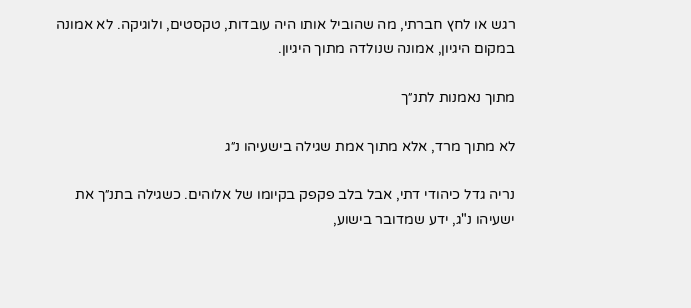רגש או לחץ חברתי, מה שהוביל אותו היה עובדות, טקסטים, ולוגיקה. לא אמונה במקום היגיון, אמונה שנולדה מתוך היגיון.

מתוך נאמנות לתנ״ך

לא מתוך מרד, אלא מתוך אמת שגילה בישעיהו נ״ג

נריה גדל כיהודי דתי, אבל בלב פקפק בקיומו של אלוהים. כשגילה בתנ״ך את ישעיהו נ"ג, ידע שמדובר בישוע,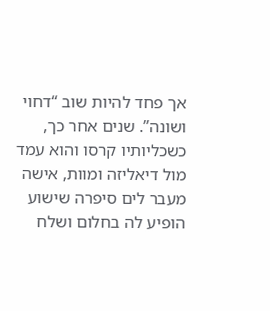אך פחד להיות שוב “דחוי ושונה”. שנים אחר כך, כשכליותיו קרסו והוא עמד מול דיאליזה ומוות, אישה מעבר לים סיפרה שישוע הופיע לה בחלום ושלח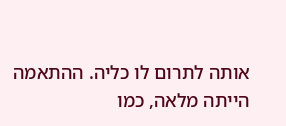אותה לתרום לו כליה. ההתאמה הייתה מלאה, כמו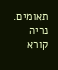תאומים. נריה קורא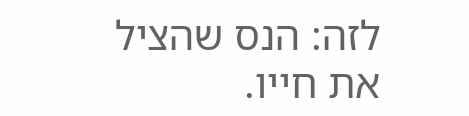לזה: הנס שהציל את חייו.